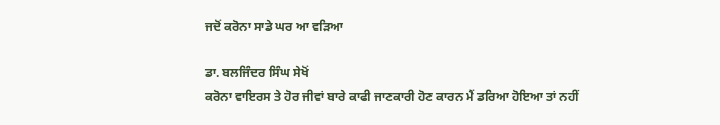ਜਦੋਂ ਕਰੋਨਾ ਸਾਡੇ ਘਰ ਆ ਵੜਿਆ

ਡਾ. ਬਲਜਿੰਦਰ ਸਿੰਘ ਸੇਖੋਂ
ਕਰੋਨਾ ਵਾਇਰਸ ਤੇ ਹੋਰ ਜੀਵਾਂ ਬਾਰੇ ਕਾਫੀ ਜਾਣਕਾਰੀ ਹੋਣ ਕਾਰਨ ਮੈਂ ਡਰਿਆ ਹੋਇਆ ਤਾਂ ਨਹੀਂ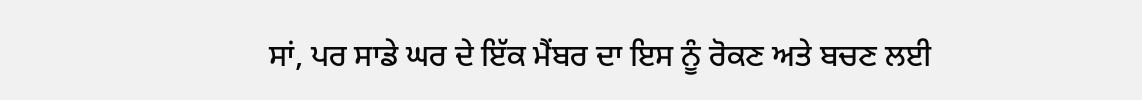ਸਾਂ, ਪਰ ਸਾਡੇ ਘਰ ਦੇ ਇੱਕ ਮੈਂਬਰ ਦਾ ਇਸ ਨੂੰ ਰੋਕਣ ਅਤੇ ਬਚਣ ਲਈ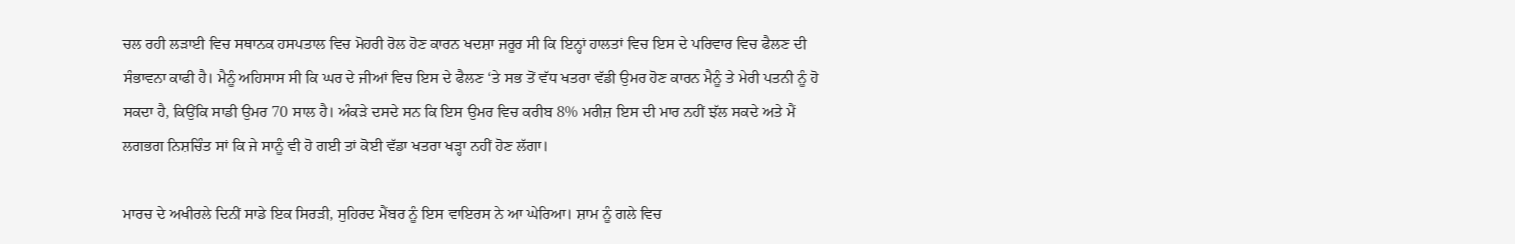ਚਲ ਰਹੀ ਲੜਾਈ ਵਿਚ ਸਥਾਨਕ ਹਸਪਤਾਲ ਵਿਚ ਮੋਹਰੀ ਰੋਲ ਹੋਣ ਕਾਰਨ ਖਦਸ਼ਾ ਜਰੂਰ ਸੀ ਕਿ ਇਨ੍ਹਾਂ ਹਾਲਤਾਂ ਵਿਚ ਇਸ ਦੇ ਪਰਿਵਾਰ ਵਿਚ ਫੈਲਣ ਦੀ ਸੰਭਾਵਨਾ ਕਾਫੀ ਹੈ। ਮੈਨੂੰ ਅਹਿਸਾਸ ਸੀ ਕਿ ਘਰ ਦੇ ਜੀਆਂ ਵਿਚ ਇਸ ਦੇ ਫੈਲਣ ‘ਤੇ ਸਭ ਤੋਂ ਵੱਧ ਖਤਰਾ ਵੱਡੀ ਉਮਰ ਹੋਣ ਕਾਰਨ ਮੈਨੂੰ ਤੇ ਮੇਰੀ ਪਤਨੀ ਨੂੰ ਹੋ ਸਕਦਾ ਹੈ, ਕਿਉਂਕਿ ਸਾਡੀ ਉਮਰ 70 ਸਾਲ ਹੈ। ਅੰਕੜੇ ਦਸਦੇ ਸਨ ਕਿ ਇਸ ਉਮਰ ਵਿਚ ਕਰੀਬ 8% ਮਰੀਜ਼ ਇਸ ਦੀ ਮਾਰ ਨਹੀਂ ਝੱਲ ਸਕਦੇ ਅਤੇ ਮੈਂ ਲਗਭਗ ਨਿਸ਼ਚਿੰਤ ਸਾਂ ਕਿ ਜੇ ਸਾਨੂੰ ਵੀ ਹੋ ਗਈ ਤਾਂ ਕੋਈ ਵੱਡਾ ਖਤਰਾ ਖੜ੍ਹਾ ਨਹੀਂ ਹੋਣ ਲੱਗਾ।

ਮਾਰਚ ਦੇ ਅਖੀਰਲੇ ਦਿਨੀਂ ਸਾਡੇ ਇਕ ਸਿਰੜੀ, ਸੁਹਿਰਦ ਮੈਂਬਰ ਨੂੰ ਇਸ ਵਾਇਰਸ ਨੇ ਆ ਘੇਰਿਆ। ਸ਼ਾਮ ਨੂੰ ਗਲੇ ਵਿਚ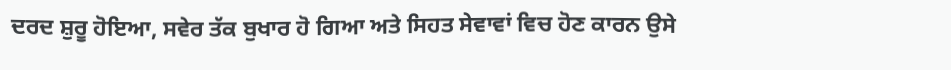ਦਰਦ ਸ਼ੁਰੂ ਹੋਇਆ, ਸਵੇਰ ਤੱਕ ਬੁਖਾਰ ਹੋ ਗਿਆ ਅਤੇ ਸਿਹਤ ਸੇਵਾਵਾਂ ਵਿਚ ਹੋਣ ਕਾਰਨ ਉਸੇ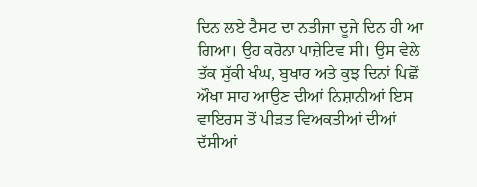ਦਿਨ ਲਏ ਟੈਸਟ ਦਾ ਨਤੀਜਾ ਦੂਜੇ ਦਿਨ ਹੀ ਆ ਗਿਆ। ਉਹ ਕਰੋਨਾ ਪਾਜ਼ੇਟਿਵ ਸੀ। ਉਸ ਵੇਲੇ ਤੱਕ ਸੁੱਕੀ ਖੰਘ, ਬੁਖਾਰ ਅਤੇ ਕੁਝ ਦਿਨਾਂ ਪਿਛੋਂ ਔਖਾ ਸਾਹ ਆਉਣ ਦੀਆਂ ਨਿਸ਼ਾਨੀਆਂ ਇਸ ਵਾਇਰਸ ਤੋਂ ਪੀੜਤ ਵਿਅਕਤੀਆਂ ਦੀਆਂ ਦੱਸੀਆਂ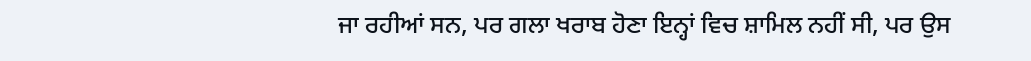ਜਾ ਰਹੀਆਂ ਸਨ, ਪਰ ਗਲਾ ਖਰਾਬ ਹੋਣਾ ਇਨ੍ਹਾਂ ਵਿਚ ਸ਼ਾਮਿਲ ਨਹੀਂ ਸੀ, ਪਰ ਉਸ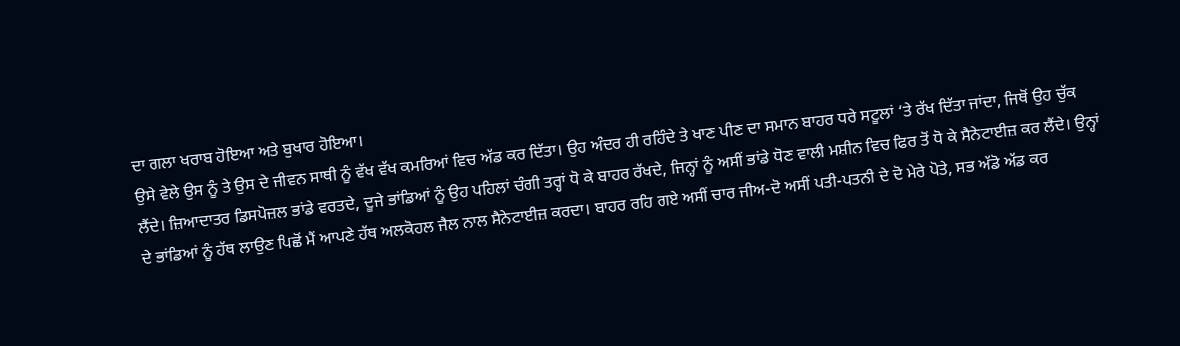ਦਾ ਗਲਾ ਖਰਾਬ ਹੋਇਆ ਅਤੇ ਬੁਖਾਰ ਹੋਇਆ।
ਉਸੇ ਵੇਲੇ ਉਸ ਨੂੰ ਤੇ ਉਸ ਦੇ ਜੀਵਨ ਸਾਥੀ ਨੂੰ ਵੱਖ ਵੱਖ ਕਮਰਿਆਂ ਵਿਚ ਅੱਡ ਕਰ ਦਿੱਤਾ। ਉਹ ਅੰਦਰ ਹੀ ਰਹਿੰਦੇ ਤੇ ਖਾਣ ਪੀਣ ਦਾ ਸਮਾਨ ਬਾਹਰ ਧਰੇ ਸਟੂਲਾਂ ‘ਤੇ ਰੱਖ ਦਿੱਤਾ ਜਾਂਦਾ, ਜਿਥੋਂ ਉਹ ਚੁੱਕ ਲੈਂਦੇ। ਜ਼ਿਆਦਾਤਰ ਡਿਸਪੋਜ਼ਲ ਭਾਂਡੇ ਵਰਤਦੇ, ਦੂਜੇ ਭਾਂਡਿਆਂ ਨੂੰ ਉਹ ਪਹਿਲਾਂ ਚੰਗੀ ਤਰ੍ਹਾਂ ਧੋ ਕੇ ਬਾਹਰ ਰੱਖਦੇ, ਜਿਨ੍ਹਾਂ ਨੂੰ ਅਸੀਂ ਭਾਂਡੇ ਧੋਣ ਵਾਲੀ ਮਸ਼ੀਨ ਵਿਚ ਫਿਰ ਤੋਂ ਧੋ ਕੇ ਸੈਨੇਟਾਈਜ਼ ਕਰ ਲੈਂਦੇ। ਉਨ੍ਹਾਂ ਦੇ ਭਾਂਡਿਆਂ ਨੂੰ ਹੱਥ ਲਾਉਣ ਪਿਛੋਂ ਮੈਂ ਆਪਣੇ ਹੱਥ ਅਲਕੋਹਲ ਜੈਲ ਨਾਲ ਸੈਨੇਟਾਈਜ਼ ਕਰਦਾ। ਬਾਹਰ ਰਹਿ ਗਏ ਅਸੀਂ ਚਾਰ ਜੀਅ-ਦੋ ਅਸੀਂ ਪਤੀ-ਪਤਨੀ ਦੇ ਦੋ ਮੇਰੇ ਪੋਤੇ, ਸਭ ਅੱਡੋ ਅੱਡ ਕਰ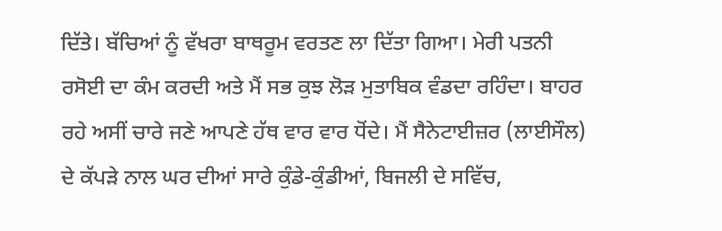ਦਿੱਤੇ। ਬੱਚਿਆਂ ਨੂੰ ਵੱਖਰਾ ਬਾਥਰੂਮ ਵਰਤਣ ਲਾ ਦਿੱਤਾ ਗਿਆ। ਮੇਰੀ ਪਤਨੀ ਰਸੋਈ ਦਾ ਕੰਮ ਕਰਦੀ ਅਤੇ ਮੈਂ ਸਭ ਕੁਝ ਲੋੜ ਮੁਤਾਬਿਕ ਵੰਡਦਾ ਰਹਿੰਦਾ। ਬਾਹਰ ਰਹੇ ਅਸੀਂ ਚਾਰੇ ਜਣੇ ਆਪਣੇ ਹੱਥ ਵਾਰ ਵਾਰ ਧੋਂਦੇ। ਮੈਂ ਸੈਨੇਟਾਈਜ਼ਰ (ਲਾਈਸੌਲ) ਦੇ ਕੱਪੜੇ ਨਾਲ ਘਰ ਦੀਆਂ ਸਾਰੇ ਕੁੰਡੇ-ਕੁੰਡੀਆਂ, ਬਿਜਲੀ ਦੇ ਸਵਿੱਚ,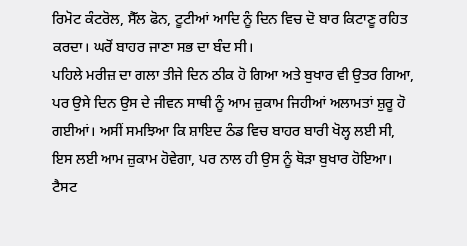ਰਿਮੋਟ ਕੰਟਰੋਲ, ਸੈੱਲ ਫੋਨ, ਟੂਟੀਆਂ ਆਦਿ ਨੂੰ ਦਿਨ ਵਿਚ ਦੋ ਬਾਰ ਕਿਟਾਣੂ ਰਹਿਤ ਕਰਦਾ। ਘਰੋਂ ਬਾਹਰ ਜਾਣਾ ਸਭ ਦਾ ਬੰਦ ਸੀ।
ਪਹਿਲੇ ਮਰੀਜ਼ ਦਾ ਗਲਾ ਤੀਜੇ ਦਿਨ ਠੀਕ ਹੋ ਗਿਆ ਅਤੇ ਬੁਖਾਰ ਵੀ ਉਤਰ ਗਿਆ, ਪਰ ਉਸੇ ਦਿਨ ਉਸ ਦੇ ਜੀਵਨ ਸਾਥੀ ਨੂੰ ਆਮ ਜ਼ੁਕਾਮ ਜਿਹੀਆਂ ਅਲਾਮਤਾਂ ਸ਼ੁਰੂ ਹੋ ਗਈਆਂ। ਅਸੀਂ ਸਮਝਿਆ ਕਿ ਸ਼ਾਇਦ ਠੰਡ ਵਿਚ ਬਾਹਰ ਬਾਰੀ ਖੋਲ੍ਹ ਲਈ ਸੀ, ਇਸ ਲਈ ਆਮ ਜ਼ੁਕਾਮ ਹੋਵੇਗਾ, ਪਰ ਨਾਲ ਹੀ ਉਸ ਨੂੰ ਥੋੜਾ ਬੁਖਾਰ ਹੋਇਆ। ਟੈਸਟ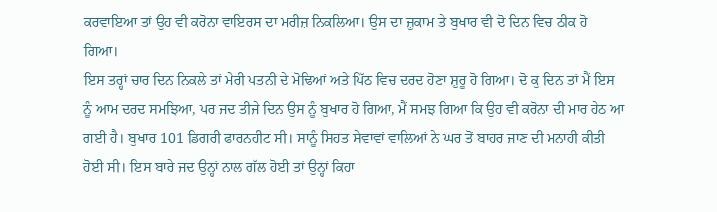ਕਰਵਾਇਆ ਤਾਂ ਉਹ ਵੀ ਕਰੋਨਾ ਵਾਇਰਸ ਦਾ ਮਰੀਜ਼ ਨਿਕਲਿਆ। ਉਸ ਦਾ ਜ਼ੁਕਾਮ ਤੇ ਬੁਖਾਰ ਵੀ ਦੋ ਦਿਨ ਵਿਚ ਠੀਕ ਹੋ ਗਿਆ।
ਇਸ ਤਰ੍ਹਾਂ ਚਾਰ ਦਿਨ ਨਿਕਲੇ ਤਾਂ ਮੇਰੀ ਪਤਨੀ ਦੇ ਮੋਢਿਆਂ ਅਤੇ ਪਿੱਠ ਵਿਚ ਦਰਦ ਹੋਣਾ ਸ਼ੁਰੂ ਹੋ ਗਿਆ। ਦੋ ਕੁ ਦਿਨ ਤਾਂ ਮੈਂ ਇਸ ਨੂੰ ਆਮ ਦਰਦ ਸਮਝਿਆ, ਪਰ ਜਦ ਤੀਜੇ ਦਿਨ ਉਸ ਨੂੰ ਬੁਖਾਰ ਹੋ ਗਿਆ, ਮੈਂ ਸਮਝ ਗਿਆ ਕਿ ਉਹ ਵੀ ਕਰੋਨਾ ਦੀ ਮਾਰ ਹੇਠ ਆ ਗਈ ਹੈ। ਬੁਖਾਰ 101 ਡਿਗਰੀ ਫਾਰਨਹੀਟ ਸੀ। ਸਾਨੂੰ ਸਿਹਤ ਸੇਵਾਵਾਂ ਵਾਲਿਆਂ ਨੇ ਘਰ ਤੋਂ ਬਾਹਰ ਜਾਣ ਦੀ ਮਨਾਹੀ ਕੀਤੀ ਹੋਈ ਸੀ। ਇਸ ਬਾਰੇ ਜਦ ਉਨ੍ਹਾਂ ਨਾਲ ਗੱਲ ਹੋਈ ਤਾਂ ਉਨ੍ਹਾਂ ਕਿਹਾ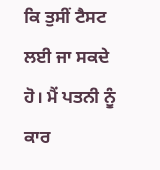ਕਿ ਤੁਸੀਂ ਟੈਸਟ ਲਈ ਜਾ ਸਕਦੇ ਹੋ। ਮੈਂ ਪਤਨੀ ਨੂੰ ਕਾਰ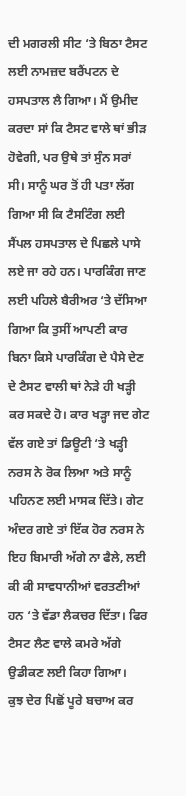ਦੀ ਮਗਰਲੀ ਸੀਟ ‘ਤੇ ਬਿਠਾ ਟੈਸਟ ਲਈ ਨਾਮਜ਼ਦ ਬਰੈਂਪਟਨ ਦੇ ਹਸਪਤਾਲ ਲੈ ਗਿਆ। ਮੈਂ ਉਮੀਦ ਕਰਦਾ ਸਾਂ ਕਿ ਟੈਸਟ ਵਾਲੇ ਥਾਂ ਭੀੜ ਹੋਵੇਗੀ, ਪਰ ਉਥੇ ਤਾਂ ਸੁੰਨ ਸਰਾਂ ਸੀ। ਸਾਨੂੰ ਘਰ ਤੋਂ ਹੀ ਪਤਾ ਲੱਗ ਗਿਆ ਸੀ ਕਿ ਟੈਸਟਿੰਗ ਲਈ ਸੈਂਪਲ ਹਸਪਤਾਲ ਦੇ ਪਿਛਲੇ ਪਾਸੇ ਲਏ ਜਾ ਰਹੇ ਹਨ। ਪਾਰਕਿੰਗ ਜਾਣ ਲਈ ਪਹਿਲੇ ਬੈਰੀਅਰ ‘ਤੇ ਦੱਸਿਆ ਗਿਆ ਕਿ ਤੁਸੀਂ ਆਪਣੀ ਕਾਰ ਬਿਨਾ ਕਿਸੇ ਪਾਰਕਿੰਗ ਦੇ ਪੈਸੇ ਦੇਣ ਦੇ ਟੈਸਟ ਵਾਲੀ ਥਾਂ ਨੇੜੇ ਹੀ ਖੜ੍ਹੀ ਕਰ ਸਕਦੇ ਹੋ। ਕਾਰ ਖੜ੍ਹਾ ਜਦ ਗੇਟ ਵੱਲ ਗਏ ਤਾਂ ਡਿਊਟੀ ‘ਤੇ ਖੜ੍ਹੀ ਨਰਸ ਨੇ ਰੋਕ ਲਿਆ ਅਤੇ ਸਾਨੂੰ ਪਹਿਨਣ ਲਈ ਮਾਸਕ ਦਿੱਤੇ। ਗੇਟ ਅੰਦਰ ਗਏ ਤਾਂ ਇੱਕ ਹੋਰ ਨਰਸ ਨੇ ਇਹ ਬਿਮਾਰੀ ਅੱਗੇ ਨਾ ਫੈਲੇ, ਲਈ ਕੀ ਕੀ ਸਾਵਧਾਨੀਆਂ ਵਰਤਣੀਆਂ ਹਨ ‘ਤੇ ਵੱਡਾ ਲੈਕਚਰ ਦਿੱਤਾ। ਫਿਰ ਟੈਸਟ ਲੈਣ ਵਾਲੇ ਕਮਰੇ ਅੱਗੇ ਉਡੀਕਣ ਲਈ ਕਿਹਾ ਗਿਆ।
ਕੁਝ ਦੇਰ ਪਿਛੋਂ ਪੂਰੇ ਬਚਾਅ ਕਰ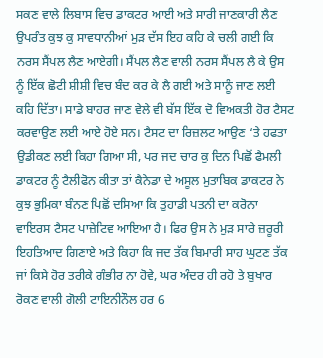ਸਕਣ ਵਾਲੇ ਲਿਬਾਸ ਵਿਚ ਡਾਕਟਰ ਆਈ ਅਤੇ ਸਾਰੀ ਜਾਣਕਾਰੀ ਲੈਣ ਉਪਰੰਤ ਕੁਝ ਕੁ ਸਾਵਧਾਨੀਆਂ ਮੁੜ ਦੱਸ ਇਹ ਕਹਿ ਕੇ ਚਲੀ ਗਈ ਕਿ ਨਰਸ ਸੈਂਪਲ ਲੈਣ ਆਏਗੀ। ਸੈਂਪਲ ਲੈਣ ਵਾਲੀ ਨਰਸ ਸੈਂਪਲ ਲੈ ਕੇ ਉਸ ਨੂੰ ਇੱਕ ਛੋਟੀ ਸ਼ੀਸ਼ੀ ਵਿਚ ਬੰਦ ਕਰ ਕੇ ਲੈ ਗਈ ਅਤੇ ਸਾਨੂੰ ਜਾਣ ਲਈ ਕਹਿ ਦਿੱਤਾ। ਸਾਡੇ ਬਾਹਰ ਜਾਣ ਵੇਲੇ ਵੀ ਬੱਸ ਇੱਕ ਦੋ ਵਿਅਕਤੀ ਹੋਰ ਟੈਸਟ ਕਰਵਾਉਣ ਲਈ ਆਏ ਹੋਏ ਸਨ। ਟੈਸਟ ਦਾ ਰਿਜ਼ਲਟ ਆਉਣ ‘ਤੇ ਹਫਤਾ ਉਡੀਕਣ ਲਈ ਕਿਹਾ ਗਿਆ ਸੀ, ਪਰ ਜਦ ਚਾਰ ਕੁ ਦਿਨ ਪਿਛੋਂ ਫੈਮਲੀ ਡਾਕਟਰ ਨੂੰ ਟੈਲੀਫੋਨ ਕੀਤਾ ਤਾਂ ਕੈਨੇਡਾ ਦੇ ਅਸੂਲ ਮੁਤਾਬਿਕ ਡਾਕਟਰ ਨੇ ਕੁਝ ਭੁਮਿਕਾ ਬੰਨਣ ਪਿਛੋਂ ਦਸਿਆ ਕਿ ਤੁਹਾਡੀ ਪਤਨੀ ਦਾ ਕਰੋਨਾ ਵਾਇਰਸ ਟੈਸਟ ਪਾਜ਼ੇਟਿਵ ਆਇਆ ਹੈ। ਫਿਰ ਉਸ ਨੇ ਮੁੜ ਸਾਰੇ ਜ਼ਰੂਰੀ ਇਹਤਿਆਦ ਗਿਣਾਏ ਅਤੇ ਕਿਹਾ ਕਿ ਜਦ ਤੱਕ ਬਿਮਾਰੀ ਸਾਹ ਘੁਟਣ ਤੱਕ ਜਾਂ ਕਿਸੇ ਹੋਰ ਤਰੀਕੇ ਗੰਭੀਰ ਨਾ ਹੋਵੇ, ਘਰ ਅੰਦਰ ਹੀ ਰਹੋ ਤੇ ਬੁਖਾਰ ਰੋਕਣ ਵਾਲੀ ਗੋਲੀ ਟਾਇਨੀਨੌਲ ਹਰ 6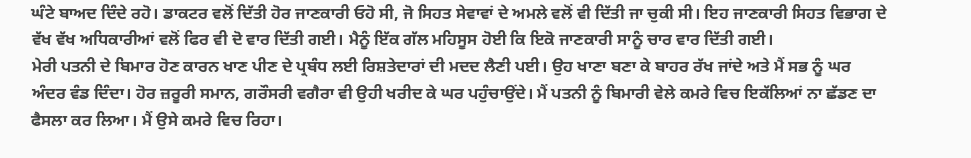ਘੰਟੇ ਬਾਅਦ ਦਿੰਦੇ ਰਹੋ। ਡਾਕਟਰ ਵਲੋਂ ਦਿੱਤੀ ਹੋਰ ਜਾਣਕਾਰੀ ਓਹੋ ਸੀ, ਜੋ ਸਿਹਤ ਸੇਵਾਵਾਂ ਦੇ ਅਮਲੇ ਵਲੋਂ ਵੀ ਦਿੱਤੀ ਜਾ ਚੁਕੀ ਸੀ। ਇਹ ਜਾਣਕਾਰੀ ਸਿਹਤ ਵਿਭਾਗ ਦੇ ਵੱਖ ਵੱਖ ਅਧਿਕਾਰੀਆਂ ਵਲੋਂ ਫਿਰ ਵੀ ਦੋ ਵਾਰ ਦਿੱਤੀ ਗਈ। ਮੈਨੂੰ ਇੱਕ ਗੱਲ ਮਹਿਸੂਸ ਹੋਈ ਕਿ ਇਕੋ ਜਾਣਕਾਰੀ ਸਾਨੂੰ ਚਾਰ ਵਾਰ ਦਿੱਤੀ ਗਈ।
ਮੇਰੀ ਪਤਨੀ ਦੇ ਬਿਮਾਰ ਹੋਣ ਕਾਰਨ ਖਾਣ ਪੀਣ ਦੇ ਪ੍ਰਬੰਧ ਲਈ ਰਿਸ਼ਤੇਦਾਰਾਂ ਦੀ ਮਦਦ ਲੈਣੀ ਪਈ। ਉਹ ਖਾਣਾ ਬਣਾ ਕੇ ਬਾਹਰ ਰੱਖ ਜਾਂਦੇ ਅਤੇ ਮੈਂ ਸਭ ਨੂੰ ਘਰ ਅੰਦਰ ਵੰਡ ਦਿੰਦਾ। ਹੋਰ ਜ਼ਰੂਰੀ ਸਮਾਨ, ਗਰੌਸਰੀ ਵਗੈਰਾ ਵੀ ਉਹੀ ਖਰੀਦ ਕੇ ਘਰ ਪਹੁੰਚਾਉਂਦੇ। ਮੈਂ ਪਤਨੀ ਨੂੰ ਬਿਮਾਰੀ ਵੇਲੇ ਕਮਰੇ ਵਿਚ ਇਕੱਲਿਆਂ ਨਾ ਛੱਡਣ ਦਾ ਫੈਸਲਾ ਕਰ ਲਿਆ। ਮੈਂ ਉਸੇ ਕਮਰੇ ਵਿਚ ਰਿਹਾ।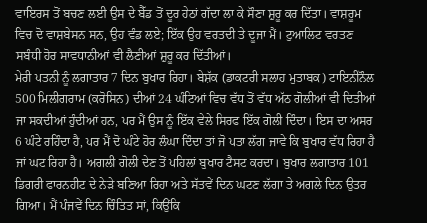ਵਾਇਰਸ ਤੋਂ ਬਚਣ ਲਈ ਉਸ ਦੇ ਬੈੱਡ ਤੋਂ ਦੂਰ ਹੇਠਾਂ ਗੱਦਾ ਲਾ ਕੇ ਸੌਣਾ ਸ਼ੁਰੂ ਕਰ ਦਿੱਤਾ। ਵਾਸ਼ਰੂਮ ਵਿਚ ਦੋ ਵਾਸ਼ਬੇਸਨ ਸਨ, ਉਹ ਵੰਡ ਲਏ; ਇੱਕ ਉਹ ਵਰਤਦੀ ਤੇ ਦੂਜਾ ਮੈਂ। ਟੁਆਲਿਟ ਵਰਤਣ ਸਬੰਧੀ ਹੋਰ ਸਾਵਧਾਨੀਆਂ ਵੀ ਲੈਣੀਆਂ ਸ਼ੁਰੂ ਕਰ ਦਿੱਤੀਆਂ।
ਮੇਰੀ ਪਤਨੀ ਨੂੰ ਲਗਾਤਾਰ 7 ਦਿਨ ਬੁਖਾਰ ਰਿਹਾ। ਬੇਸ਼ੱਕ (ਡਾਕਟਰੀ ਸਲਾਹ ਮੁਤਾਬਕ) ਟਾਇਨੀਨੌਲ 500 ਮਿਲੀਗਰਾਮ (ਕਰੋਸਿਨ) ਦੀਆਂ 24 ਘੰਟਿਆਂ ਵਿਚ ਵੱਧ ਤੋਂ ਵੱਧ ਅੱਠ ਗੋਲੀਆਂ ਵੀ ਦਿਤੀਆਂ ਜਾ ਸਕਦੀਆਂ ਹੁੰਦੀਆਂ ਹਨ, ਪਰ ਮੈਂ ਉਸ ਨੂੰ ਇੱਕ ਵੇਲੇ ਸਿਰਫ ਇੱਕ ਗੋਲੀ ਦਿੰਦਾ। ਇਸ ਦਾ ਅਸਰ 6 ਘੰਟੇ ਰਹਿੰਦਾ ਹੈ, ਪਰ ਮੈਂ ਦੋ ਘੰਟੇ ਹੋਰ ਲੰਘਾ ਦਿੰਦਾ ਤਾਂ ਜੋ ਪਤਾ ਲੱਗ ਜਾਵੇ ਕਿ ਬੁਖਾਰ ਵੱਧ ਰਿਹਾ ਹੈ ਜਾਂ ਘਟ ਰਿਹਾ ਹੈ। ਅਗਲੀ ਗੋਲੀ ਦੇਣ ਤੋਂ ਪਹਿਲਾਂ ਬੁਖਾਰ ਟੈਸਟ ਕਰਦਾ। ਬੁਖਾਰ ਲਗਾਤਾਰ 101 ਡਿਗਰੀ ਫਾਰਨਹੀਟ ਦੇ ਨੇੜੇ ਬਣਿਆ ਰਿਹਾ ਅਤੇ ਸੱਤਵੇਂ ਦਿਨ ਘਟਣ ਲੱਗਾ ਤੇ ਅਗਲੇ ਦਿਨ ਉਤਰ ਗਿਆ। ਮੈਂ ਪੰਜਵੇਂ ਦਿਨ ਚਿੰਤਿਤ ਸਾਂ, ਕਿਉਂਕਿ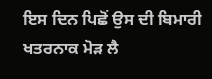ਇਸ ਦਿਨ ਪਿਛੋਂ ਉਸ ਦੀ ਬਿਮਾਰੀ ਖਤਰਨਾਕ ਮੋੜ ਲੈ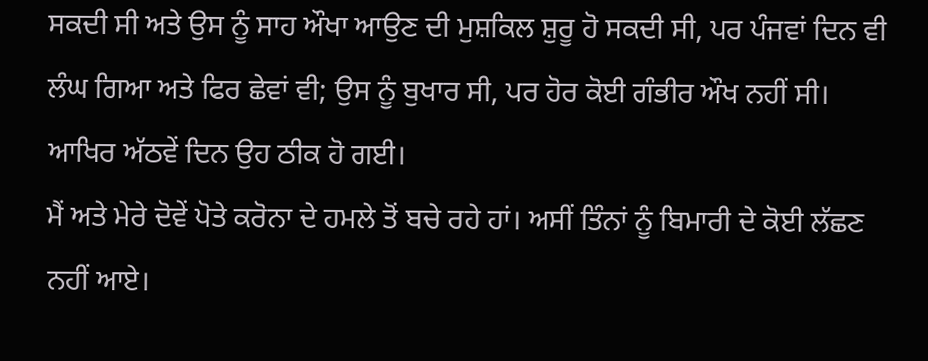ਸਕਦੀ ਸੀ ਅਤੇ ਉਸ ਨੂੰ ਸਾਹ ਔਖਾ ਆਉਣ ਦੀ ਮੁਸ਼ਕਿਲ ਸ਼ੁਰੂ ਹੋ ਸਕਦੀ ਸੀ, ਪਰ ਪੰਜਵਾਂ ਦਿਨ ਵੀ ਲੰਘ ਗਿਆ ਅਤੇ ਫਿਰ ਛੇਵਾਂ ਵੀ; ਉਸ ਨੂੰ ਬੁਖਾਰ ਸੀ, ਪਰ ਹੋਰ ਕੋਈ ਗੰਭੀਰ ਔਖ ਨਹੀਂ ਸੀ। ਆਖਿਰ ਅੱਠਵੇਂ ਦਿਨ ਉਹ ਠੀਕ ਹੋ ਗਈ।
ਮੈਂ ਅਤੇ ਮੇਰੇ ਦੋਵੇਂ ਪੋਤੇ ਕਰੋਨਾ ਦੇ ਹਮਲੇ ਤੋਂ ਬਚੇ ਰਹੇ ਹਾਂ। ਅਸੀਂ ਤਿੰਨਾਂ ਨੂੰ ਬਿਮਾਰੀ ਦੇ ਕੋਈ ਲੱਛਣ ਨਹੀਂ ਆਏ।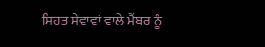ਸਿਹਤ ਸੇਵਾਵਾਂ ਵਾਲੇ ਮੈਂਬਰ ਨੂੰ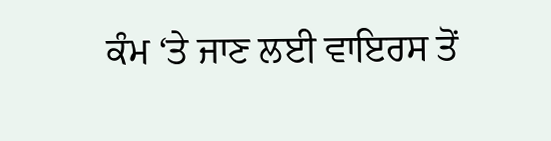ਕੰਮ ‘ਤੇ ਜਾਣ ਲਈ ਵਾਇਰਸ ਤੋਂ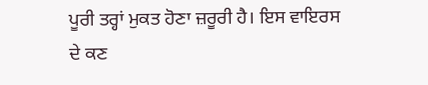ਪੂਰੀ ਤਰ੍ਹਾਂ ਮੁਕਤ ਹੋਣਾ ਜ਼ਰੂਰੀ ਹੈ। ਇਸ ਵਾਇਰਸ ਦੇ ਕਣ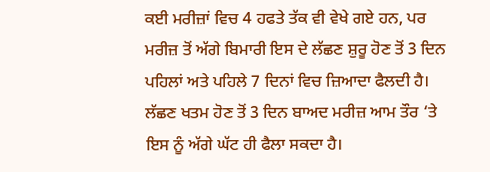ਕਈ ਮਰੀਜ਼ਾਂ ਵਿਚ 4 ਹਫਤੇ ਤੱਕ ਵੀ ਵੇਖੇ ਗਏ ਹਨ, ਪਰ ਮਰੀਜ਼ ਤੋਂ ਅੱਗੇ ਬਿਮਾਰੀ ਇਸ ਦੇ ਲੱਛਣ ਸ਼ੁਰੂ ਹੋਣ ਤੋਂ 3 ਦਿਨ ਪਹਿਲਾਂ ਅਤੇ ਪਹਿਲੇ 7 ਦਿਨਾਂ ਵਿਚ ਜ਼ਿਆਦਾ ਫੈਲਦੀ ਹੈ। ਲੱਛਣ ਖਤਮ ਹੋਣ ਤੋਂ 3 ਦਿਨ ਬਾਅਦ ਮਰੀਜ਼ ਆਮ ਤੌਰ ‘ਤੇ ਇਸ ਨੂੰ ਅੱਗੇ ਘੱਟ ਹੀ ਫੈਲਾ ਸਕਦਾ ਹੈ।